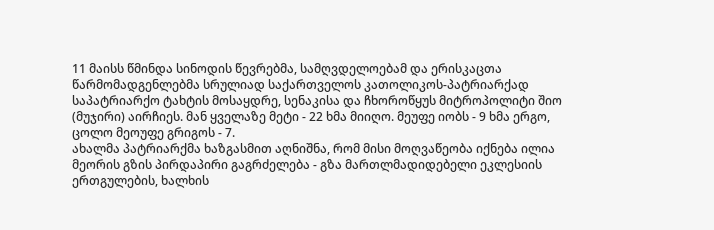11 მაისს წმინდა სინოდის წევრებმა, სამღვდელოებამ და ერისკაცთა წარმომადგენლებმა სრულიად საქართველოს კათოლიკოს-პატრიარქად საპატრიარქო ტახტის მოსაყდრე, სენაკისა და ჩხოროწყუს მიტროპოლიტი შიო (მუჯირი) აირჩიეს. მან ყველაზე მეტი - 22 ხმა მიიღო. მეუფე იობს - 9 ხმა ერგო, ცოლო მეოუფე გრიგოს - 7.
ახალმა პატრიარქმა ხაზგასმით აღნიშნა, რომ მისი მოღვაწეობა იქნება ილია მეორის გზის პირდაპირი გაგრძელება - გზა მართლმადიდებელი ეკლესიის ერთგულების, ხალხის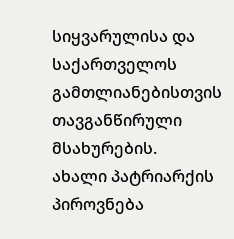სიყვარულისა და საქართველოს გამთლიანებისთვის თავგანწირული მსახურების.
ახალი პატრიარქის პიროვნება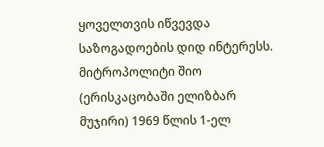ყოველთვის იწვევდა საზოგადოების დიდ ინტერესს. მიტროპოლიტი შიო (ერისკაცობაში ელიზბარ მუჯირი) 1969 წლის 1-ელ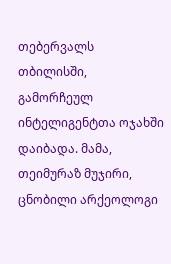თებერვალს თბილისში, გამორჩეულ ინტელიგენტთა ოჯახში დაიბადა. მამა, თეიმურაზ მუჯირი, ცნობილი არქეოლოგი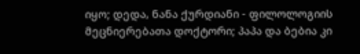იყო; დედა, ნანა ქურდიანი - ფილოლოგიის მეცნიერებათა დოქტორი; პაპა და ბებია კი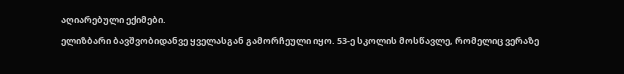აღიარებული ექიმები.
ელიზბარი ბავშვობიდანვე ყველასგან გამორჩეული იყო. 53-ე სკოლის მოსწავლე, რომელიც ვერაზე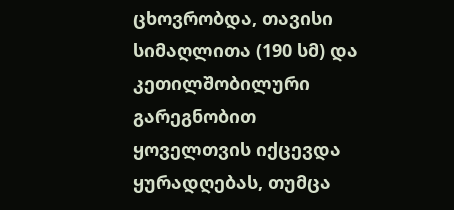ცხოვრობდა, თავისი სიმაღლითა (190 სმ) და კეთილშობილური გარეგნობით ყოველთვის იქცევდა ყურადღებას, თუმცა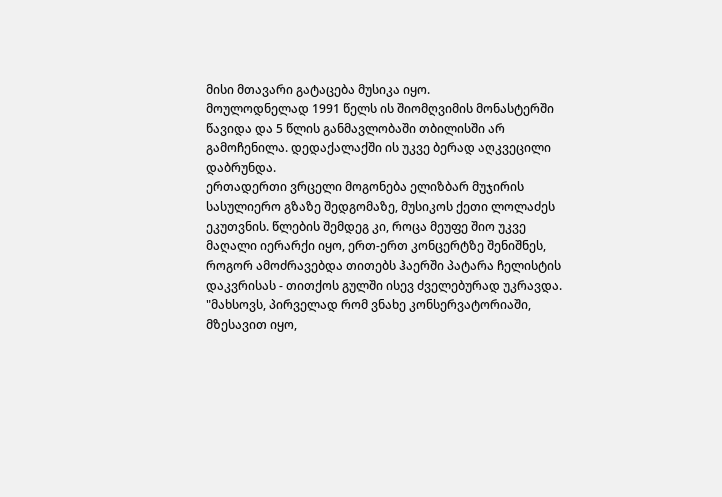მისი მთავარი გატაცება მუსიკა იყო.
მოულოდნელად 1991 წელს ის შიომღვიმის მონასტერში წავიდა და 5 წლის განმავლობაში თბილისში არ გამოჩენილა. დედაქალაქში ის უკვე ბერად აღკვეცილი დაბრუნდა.
ერთადერთი ვრცელი მოგონება ელიზბარ მუჯირის სასულიერო გზაზე შედგომაზე, მუსიკოს ქეთი ლოლაძეს ეკუთვნის. წლების შემდეგ კი, როცა მეუფე შიო უკვე მაღალი იერარქი იყო, ერთ-ერთ კონცერტზე შენიშნეს, როგორ ამოძრავებდა თითებს ჰაერში პატარა ჩელისტის დაკვრისას - თითქოს გულში ისევ ძველებურად უკრავდა.
"მახსოვს, პირველად რომ ვნახე კონსერვატორიაში, მზესავით იყო,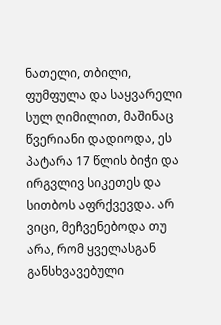ნათელი, თბილი, ფუმფულა და საყვარელი სულ ღიმილით, მაშინაც წვერიანი დადიოდა, ეს პატარა 17 წლის ბიჭი და ირგვლივ სიკეთეს და სითბოს აფრქვევდა. არ ვიცი, მეჩვენებოდა თუ არა, რომ ყველასგან განსხვავებული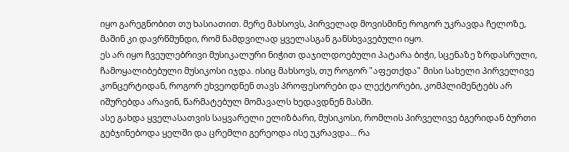იყო გარეგნობით თუ ხასიათით. მერე მახსოვს, პირველად მოვისმინე როგორ უკრავდა ჩელოზე, მაშინ კი დავრწმუნდი, რომ ნამდვილად ყველასგან განსხვავებული იყო.
ეს არ იყო ჩვეულებრივი მუსიკალური ნიჭით დაჯილდოებული პატარა ბიჭი, სცენაზე ზრდასრული, ჩამოყალიბებული მუსიკოსი იჯდა. ისიც მახსოვს, თუ როგორ "აფეთქდა" მისი სახელი პირველივე კონცერტიდან, როგორ ეხვეოდნენ თავს პროფესორები და ლექტორები, კომპლიმენტებს არ იშურებდა არავინ, წარმატებულ მომავალს ხედავდნენ მასში.
ასე გახდა ყველასათვის საყვარელი ელიზბარი, მუსიკოსი, რომლის პირველივე ბგერიდან ბურთი გებჯინებოდა ყელში და ცრემლი გერეოდა ისე უკრავდა... რა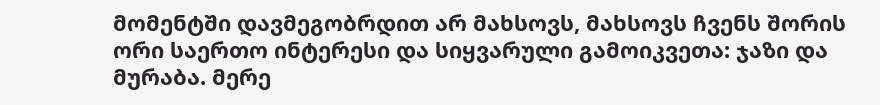მომენტში დავმეგობრდით არ მახსოვს, მახსოვს ჩვენს შორის ორი საერთო ინტერესი და სიყვარული გამოიკვეთა: ჯაზი და მურაბა. მერე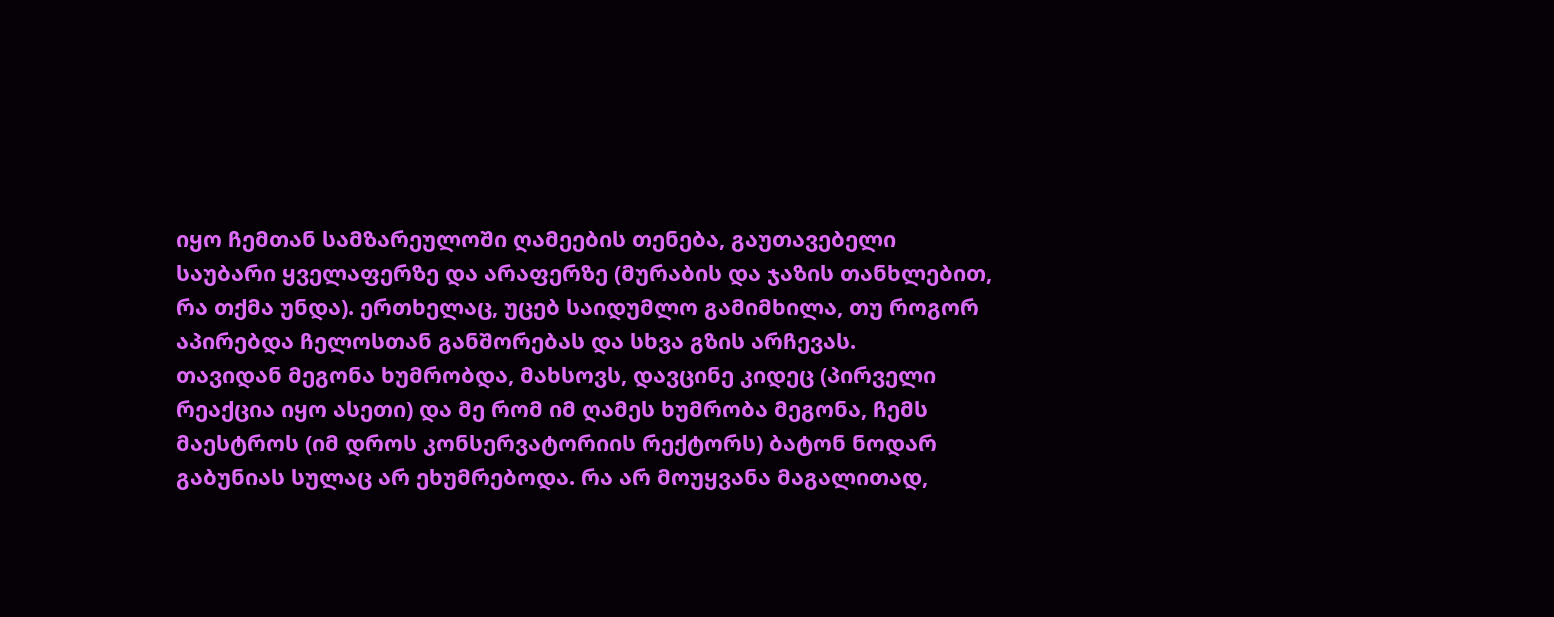იყო ჩემთან სამზარეულოში ღამეების თენება, გაუთავებელი საუბარი ყველაფერზე და არაფერზე (მურაბის და ჯაზის თანხლებით, რა თქმა უნდა). ერთხელაც, უცებ საიდუმლო გამიმხილა, თუ როგორ აპირებდა ჩელოსთან განშორებას და სხვა გზის არჩევას.
თავიდან მეგონა ხუმრობდა, მახსოვს, დავცინე კიდეც (პირველი რეაქცია იყო ასეთი) და მე რომ იმ ღამეს ხუმრობა მეგონა, ჩემს მაესტროს (იმ დროს კონსერვატორიის რექტორს) ბატონ ნოდარ გაბუნიას სულაც არ ეხუმრებოდა. რა არ მოუყვანა მაგალითად,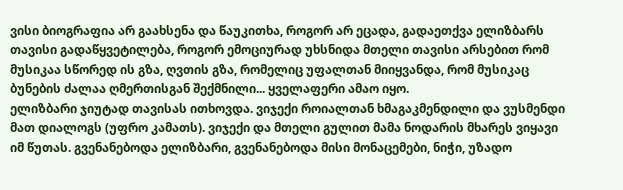ვისი ბიოგრაფია არ გაახსენა და წაუკითხა, როგორ არ ეცადა, გადაეთქვა ელიზბარს თავისი გადაწყვეტილება, როგორ ემოციურად უხსნიდა მთელი თავისი არსებით რომ მუსიკაა სწორედ ის გზა, ღვთის გზა, რომელიც უფალთან მიიყვანდა, რომ მუსიკაც ბუნების ძალაა ღმერთისგან შექმნილი... ყველაფერი ამაო იყო.
ელიზბარი ჯიუტად თავისას ითხოვდა. ვიჯექი როიალთან ხმაგაკმენდილი და ვუსმენდი მათ დიალოგს (უფრო კამათს). ვიჯექი და მთელი გულით მამა ნოდარის მხარეს ვიყავი იმ წუთას. გვენანებოდა ელიზბარი, გვენანებოდა მისი მონაცემები, ნიჭი, უზადო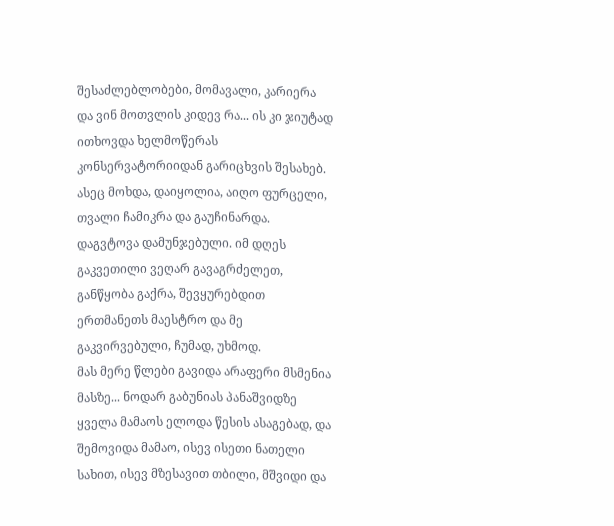შესაძლებლობები, მომავალი, კარიერა და ვინ მოთვლის კიდევ რა... ის კი ჯიუტად ითხოვდა ხელმოწერას კონსერვატორიიდან გარიცხვის შესახებ. ასეც მოხდა, დაიყოლია, აიღო ფურცელი, თვალი ჩამიკრა და გაუჩინარდა. დაგვტოვა დამუნჯებული. იმ დღეს გაკვეთილი ვეღარ გავაგრძელეთ, განწყობა გაქრა, შევყურებდით ერთმანეთს მაესტრო და მე გაკვირვებული, ჩუმად, უხმოდ.
მას მერე წლები გავიდა არაფერი მსმენია მასზე... ნოდარ გაბუნიას პანაშვიდზე ყველა მამაოს ელოდა წესის ასაგებად, და შემოვიდა მამაო, ისევ ისეთი ნათელი სახით, ისევ მზესავით თბილი, მშვიდი და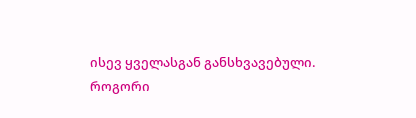ისევ ყველასგან განსხვავებული. როგორი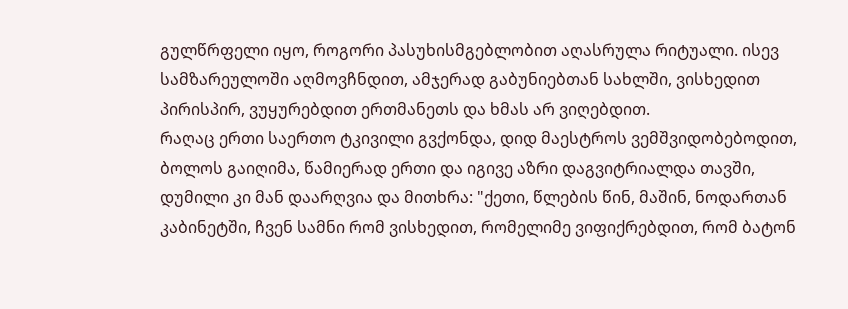გულწრფელი იყო, როგორი პასუხისმგებლობით აღასრულა რიტუალი. ისევ სამზარეულოში აღმოვჩნდით, ამჯერად გაბუნიებთან სახლში, ვისხედით პირისპირ, ვუყურებდით ერთმანეთს და ხმას არ ვიღებდით.
რაღაც ერთი საერთო ტკივილი გვქონდა, დიდ მაესტროს ვემშვიდობებოდით, ბოლოს გაიღიმა, წამიერად ერთი და იგივე აზრი დაგვიტრიალდა თავში, დუმილი კი მან დაარღვია და მითხრა: "ქეთი, წლების წინ, მაშინ, ნოდართან კაბინეტში, ჩვენ სამნი რომ ვისხედით, რომელიმე ვიფიქრებდით, რომ ბატონ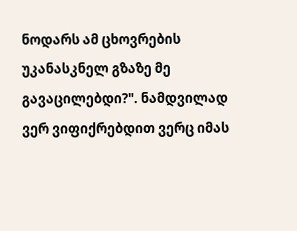ნოდარს ამ ცხოვრების უკანასკნელ გზაზე მე გავაცილებდი?". ნამდვილად ვერ ვიფიქრებდით ვერც იმას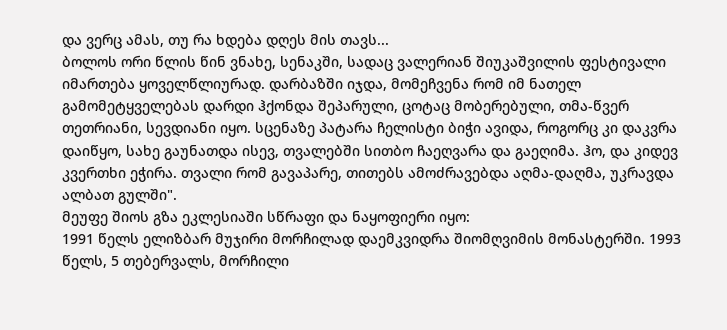და ვერც ამას, თუ რა ხდება დღეს მის თავს...
ბოლოს ორი წლის წინ ვნახე, სენაკში, სადაც ვალერიან შიუკაშვილის ფესტივალი იმართება ყოველწლიურად. დარბაზში იჯდა, მომეჩვენა რომ იმ ნათელ გამომეტყველებას დარდი ჰქონდა შეპარული, ცოტაც მობერებული, თმა-წვერ თეთრიანი, სევდიანი იყო. სცენაზე პატარა ჩელისტი ბიჭი ავიდა, როგორც კი დაკვრა დაიწყო, სახე გაუნათდა ისევ, თვალებში სითბო ჩაეღვარა და გაეღიმა. ჰო, და კიდევ კვერთხი ეჭირა. თვალი რომ გავაპარე, თითებს ამოძრავებდა აღმა-დაღმა, უკრავდა ალბათ გულში".
მეუფე შიოს გზა ეკლესიაში სწრაფი და ნაყოფიერი იყო:
1991 წელს ელიზბარ მუჯირი მორჩილად დაემკვიდრა შიომღვიმის მონასტერში. 1993 წელს, 5 თებერვალს, მორჩილი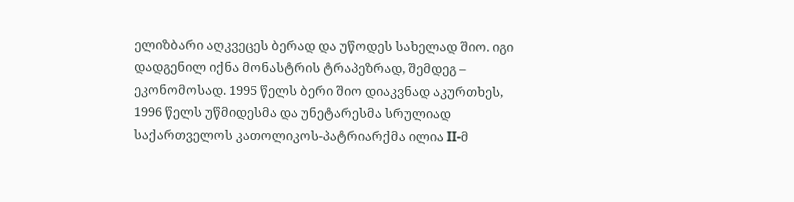ელიზბარი აღკვეცეს ბერად და უწოდეს სახელად შიო. იგი დადგენილ იქნა მონასტრის ტრაპეზრად, შემდეგ – ეკონომოსად. 1995 წელს ბერი შიო დიაკვნად აკურთხეს, 1996 წელს უწმიდესმა და უნეტარესმა სრულიად საქართველოს კათოლიკოს-პატრიარქმა ილია II-მ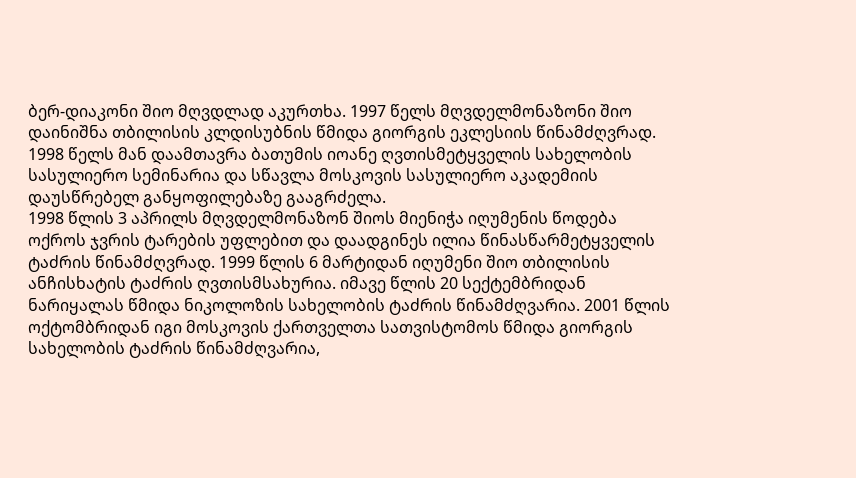ბერ-დიაკონი შიო მღვდლად აკურთხა. 1997 წელს მღვდელმონაზონი შიო დაინიშნა თბილისის კლდისუბნის წმიდა გიორგის ეკლესიის წინამძღვრად. 1998 წელს მან დაამთავრა ბათუმის იოანე ღვთისმეტყველის სახელობის სასულიერო სემინარია და სწავლა მოსკოვის სასულიერო აკადემიის დაუსწრებელ განყოფილებაზე გააგრძელა.
1998 წლის 3 აპრილს მღვდელმონაზონ შიოს მიენიჭა იღუმენის წოდება ოქროს ჯვრის ტარების უფლებით და დაადგინეს ილია წინასწარმეტყველის ტაძრის წინამძღვრად. 1999 წლის 6 მარტიდან იღუმენი შიო თბილისის ანჩისხატის ტაძრის ღვთისმსახურია. იმავე წლის 20 სექტემბრიდან ნარიყალას წმიდა ნიკოლოზის სახელობის ტაძრის წინამძღვარია. 2001 წლის ოქტომბრიდან იგი მოსკოვის ქართველთა სათვისტომოს წმიდა გიორგის სახელობის ტაძრის წინამძღვარია,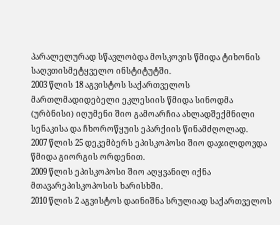პარალელურად სწავლობდა მოსკოვის წმიდა ტიხონის საღვთისმეტყველო ინსტიტუტში.
2003 წლის 18 აგვისტოს საქართველოს მართლმადიდებელი ეკლესიის წმიდა სინოდმა (ურბნისი) იღუმენი შიო გამოარჩია ახლადშექმნილი სენაკისა და ჩხოროწყუის ეპარქიის წინამძღოლად.
2007 წლის 25 დეკემბერს ეპისკოპოსი შიო დაჯილდოვდა წმიდა გიორგის ორდენით.
2009 წლის ეპისკოპოსი შიო აღყვანილ იქნა მთავარეპისკოპოსის ხარისხში.
2010 წლის 2 აგვისტოს დაინიშნა სრულიად საქართველოს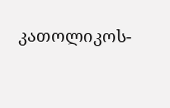კათოლიკოს-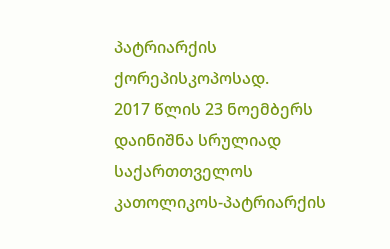პატრიარქის ქორეპისკოპოსად.
2017 წლის 23 ნოემბერს დაინიშნა სრულიად საქართთველოს კათოლიკოს-პატრიარქის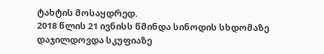ტახტის მოსაყდრედ.
2018 წლის 21 ივნისს წმინდა სინოდის სხდომაზე დაჯილდოვდა სკუფიაზე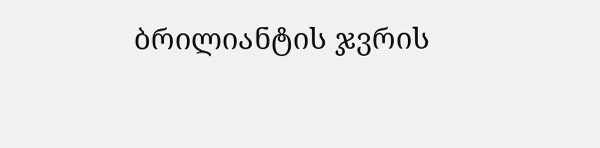ბრილიანტის ჯვრის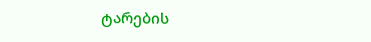ტარების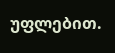უფლებით.